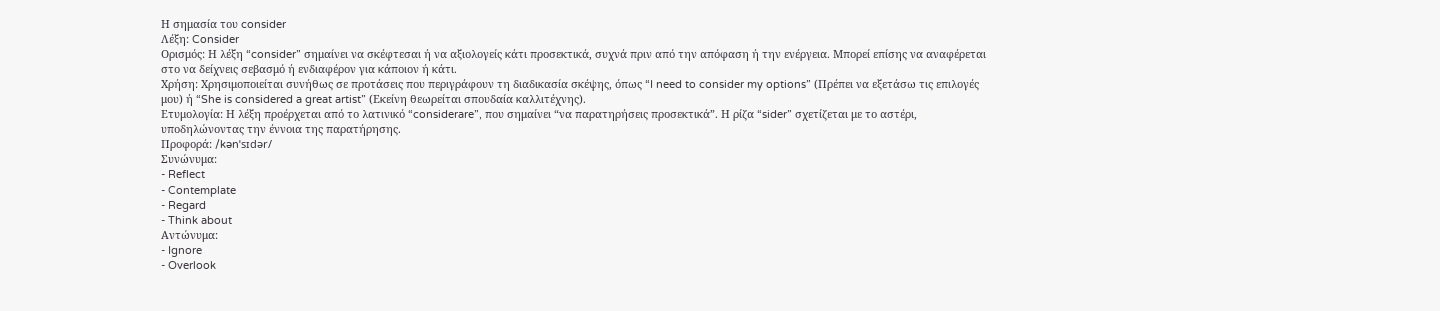Η σημασία του consider
Λέξη: Consider
Ορισμός: Η λέξη “consider” σημαίνει να σκέφτεσαι ή να αξιολογείς κάτι προσεκτικά, συχνά πριν από την απόφαση ή την ενέργεια. Μπορεί επίσης να αναφέρεται στο να δείχνεις σεβασμό ή ενδιαφέρον για κάποιον ή κάτι.
Χρήση: Χρησιμοποιείται συνήθως σε προτάσεις που περιγράφουν τη διαδικασία σκέψης, όπως “I need to consider my options” (Πρέπει να εξετάσω τις επιλογές μου) ή “She is considered a great artist” (Εκείνη θεωρείται σπουδαία καλλιτέχνης).
Ετυμολογία: Η λέξη προέρχεται από το λατινικό “considerare”, που σημαίνει “να παρατηρήσεις προσεκτικά”. Η ρίζα “sider” σχετίζεται με το αστέρι, υποδηλώνοντας την έννοια της παρατήρησης.
Προφορά: /kənˈsɪdər/
Συνώνυμα:
- Reflect
- Contemplate
- Regard
- Think about
Αντώνυμα:
- Ignore
- Overlook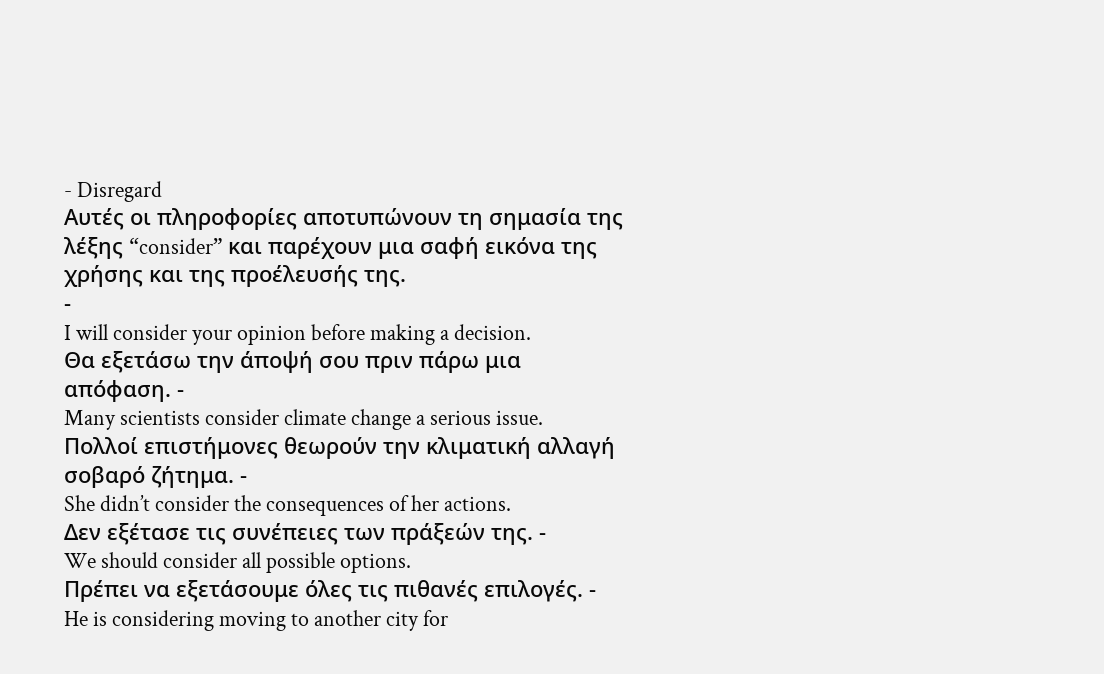- Disregard
Αυτές οι πληροφορίες αποτυπώνουν τη σημασία της λέξης “consider” και παρέχουν μια σαφή εικόνα της χρήσης και της προέλευσής της.
-
I will consider your opinion before making a decision.
Θα εξετάσω την άποψή σου πριν πάρω μια απόφαση. -
Many scientists consider climate change a serious issue.
Πολλοί επιστήμονες θεωρούν την κλιματική αλλαγή σοβαρό ζήτημα. -
She didn’t consider the consequences of her actions.
Δεν εξέτασε τις συνέπειες των πράξεών της. -
We should consider all possible options.
Πρέπει να εξετάσουμε όλες τις πιθανές επιλογές. -
He is considering moving to another city for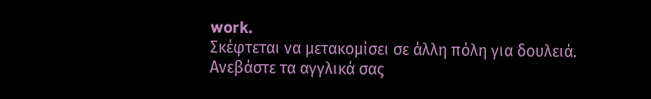work.
Σκέφτεται να μετακομίσει σε άλλη πόλη για δουλειά.
Ανεβάστε τα αγγλικά σας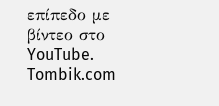επίπεδο με βίντεο στο YouTube. Tombik.com